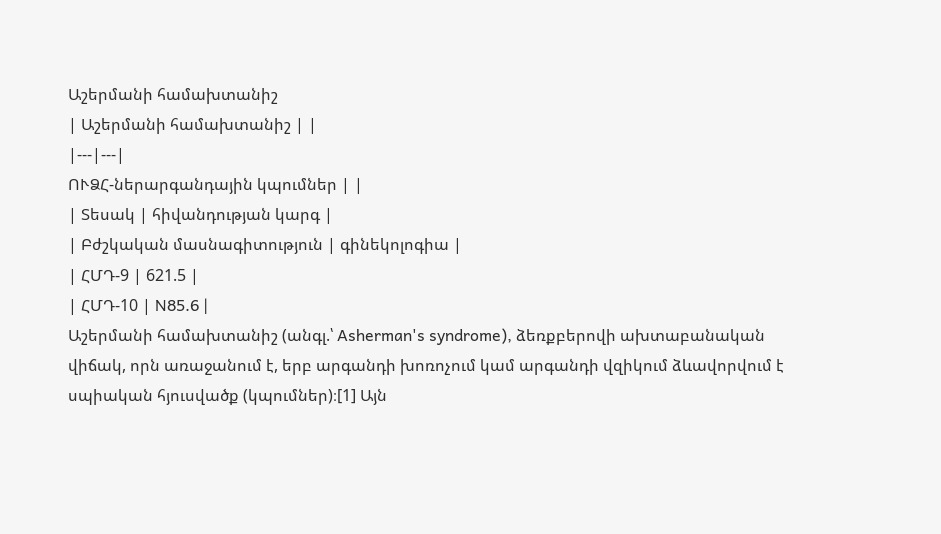Աշերմանի համախտանիշ
| Աշերմանի համախտանիշ | |
|---|---|
ՈՒՁՀ-ներարգանդային կպումներ | |
| Տեսակ | հիվանդության կարգ |
| Բժշկական մասնագիտություն | գինեկոլոգիա |
| ՀՄԴ-9 | 621.5 |
| ՀՄԴ-10 | N85.6 |
Աշերմանի համախտանիշ (անգլ.՝ Asherman's syndrome), ձեռքբերովի ախտաբանական վիճակ, որն առաջանում է, երբ արգանդի խոռոչում կամ արգանդի վզիկում ձևավորվում է սպիական հյուսվածք (կպումներ)։[1] Այն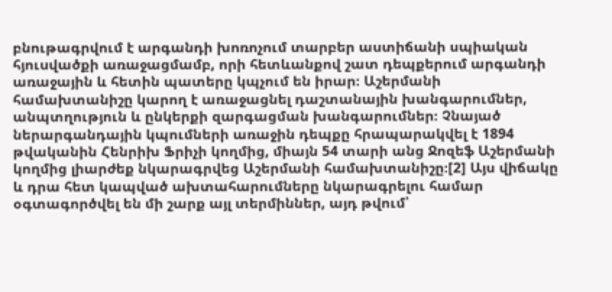բնութագրվում է արգանդի խոռոչում տարբեր աստիճանի սպիական հյուսվածքի առաջացմամբ, որի հետևանքով շատ դեպքերում արգանդի առաջային և հետին պատերը կպչում են իրար։ Աշերմանի համախտանիշը կարող է առաջացնել դաշտանային խանգարումներ, անպտղություն և ընկերքի զարգացման խանգարումներ։ Չնայած ներարգանդային կպումների առաջին դեպքը հրապարակվել է 1894 թվականին Հենրիխ Ֆրիչի կողմից, միայն 54 տարի անց Ջոզեֆ Աշերմանի կողմից լիարժեք նկարագրվեց Աշերմանի համախտանիշը։[2] Այս վիճակը և դրա հետ կապված ախտահարումները նկարագրելու համար օգտագործվել են մի շարք այլ տերմիններ, այդ թվում՝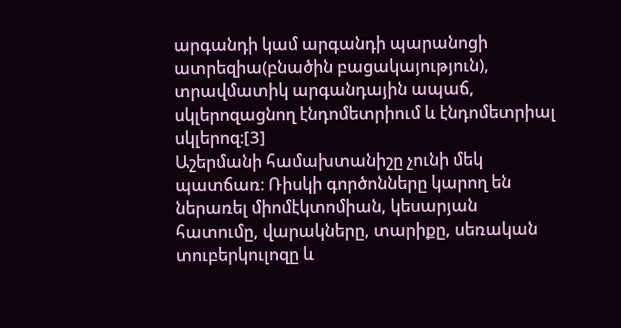արգանդի կամ արգանդի պարանոցի ատրեզիա(բնածին բացակայություն), տրավմատիկ արգանդային ապաճ, սկլերոզացնող էնդոմետրիում և էնդոմետրիալ սկլերոզ։[3]
Աշերմանի համախտանիշը չունի մեկ պատճառ։ Ռիսկի գործոնները կարող են ներառել միոմէկտոմիան, կեսարյան հատումը, վարակները, տարիքը, սեռական տուբերկուլոզը և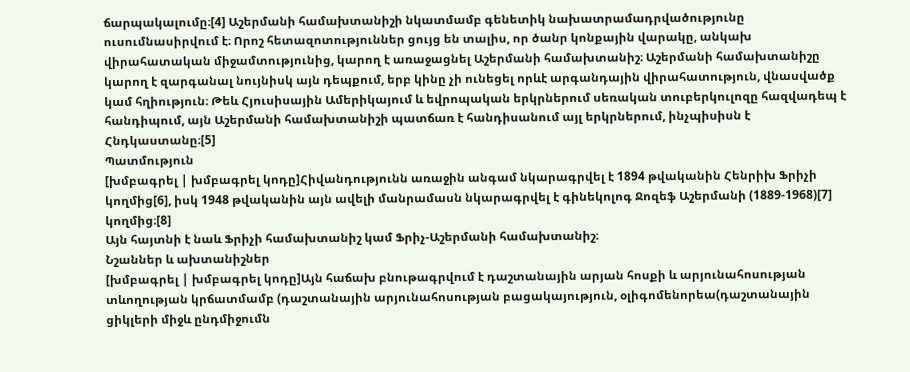ճարպակալումը։[4] Աշերմանի համախտանիշի նկատմամբ գենետիկ նախատրամադրվածությունը ուսումնասիրվում է։ Որոշ հետազոտություններ ցույց են տալիս, որ ծանր կոնքային վարակը, անկախ վիրահատական միջամտությունից, կարող է առաջացնել Աշերմանի համախտանիշ։ Աշերմանի համախտանիշը կարող է զարգանալ նույնիսկ այն դեպքում, երբ կինը չի ունեցել որևէ արգանդային վիրահատություն, վնասվածք կամ հղիություն։ Թեև Հյուսիսային Ամերիկայում և եվրոպական երկրներում սեռական տուբերկուլոզը հազվադեպ է հանդիպում, այն Աշերմանի համախտանիշի պատճառ է հանդիսանում այլ երկրներում, ինչպիսիսն է Հնդկաստանը։[5]
Պատմություն
[խմբագրել | խմբագրել կոդը]Հիվանդությունն առաջին անգամ նկարագրվել է 1894 թվականին Հենրիխ Ֆրիչի կողմից[6], իսկ 1948 թվականին այն ավելի մանրամասն նկարագրվել է գինեկոլոգ Ջոզեֆ Աշերմանի (1889-1968)[7] կողմից։[8]
Այն հայտնի է նաև Ֆրիչի համախտանիշ կամ Ֆրիչ-Աշերմանի համախտանիշ։
Նշաններ և ախտանիշներ
[խմբագրել | խմբագրել կոդը]Այն հաճախ բնութագրվում է դաշտանային արյան հոսքի և արյունահոսության տևողության կրճատմամբ (դաշտանային արյունահոսության բացակայություն, օլիգոմենորեա(դաշտանային ցիկլերի միջև ընդմիջումն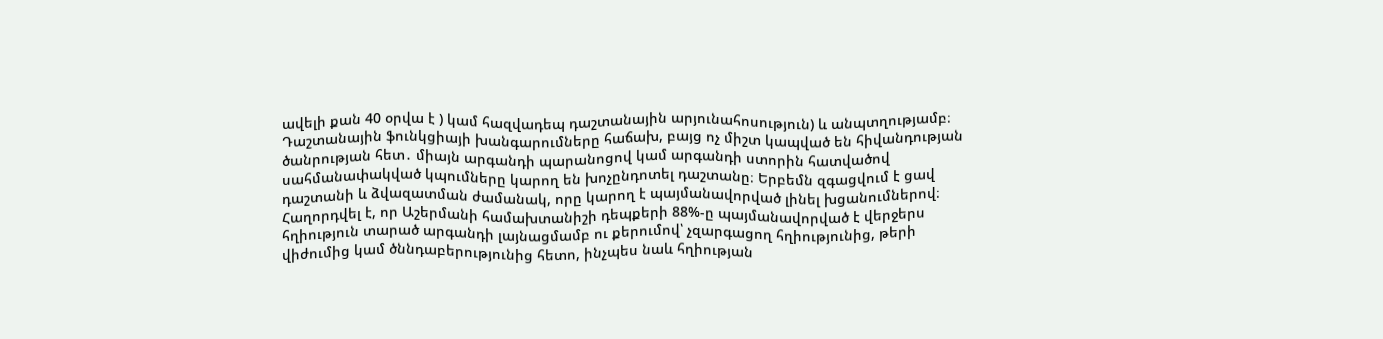ավելի քան 40 օրվա է ) կամ հազվադեպ դաշտանային արյունահոսություն) և անպտղությամբ։ Դաշտանային ֆունկցիայի խանգարումները հաճախ, բայց ոչ միշտ կապված են հիվանդության ծանրության հետ․ միայն արգանդի պարանոցով կամ արգանդի ստորին հատվածով սահմանափակված կպումները կարող են խոչընդոտել դաշտանը։ Երբեմն զգացվում է ցավ դաշտանի և ձվազատման ժամանակ, որը կարող է պայմանավորված լինել խցանումներով։ Հաղորդվել է, որ Աշերմանի համախտանիշի դեպքերի 88%-ը պայմանավորված է վերջերս հղիություն տարած արգանդի լայնացմամբ ու քերումով՝ չզարգացող հղիությունից, թերի վիժումից կամ ծննդաբերությունից հետո, ինչպես նաև հղիության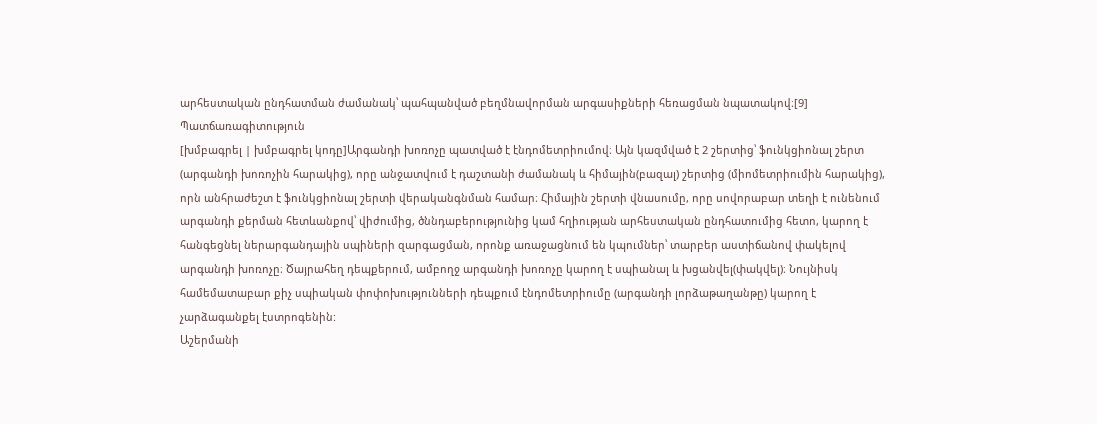արհեստական ընդհատման ժամանակ՝ պահպանված բեղմնավորման արգասիքների հեռացման նպատակով։[9]
Պատճառագիտություն
[խմբագրել | խմբագրել կոդը]Արգանդի խոռոչը պատված է էնդոմետրիումով։ Այն կազմված է 2 շերտից՝ ֆունկցիոնալ շերտ (արգանդի խոռոչին հարակից), որը անջատվում է դաշտանի ժամանակ և հիմային(բազալ) շերտից (միոմետրիումին հարակից), որն անհրաժեշտ է ֆունկցիոնալ շերտի վերականգնման համար։ Հիմային շերտի վնասումը, որը սովորաբար տեղի է ունենում արգանդի քերման հետևանքով՝ վիժումից, ծննդաբերությունից կամ հղիության արհեստական ընդհատումից հետո, կարող է հանգեցնել ներարգանդային սպիների զարգացման, որոնք առաջացնում են կպումներ՝ տարբեր աստիճանով փակելով արգանդի խոռոչը։ Ծայրահեղ դեպքերում, ամբողջ արգանդի խոռոչը կարող է սպիանալ և խցանվել(փակվել)։ Նույնիսկ համեմատաբար քիչ սպիական փոփոխությունների դեպքում էնդոմետրիումը (արգանդի լորձաթաղանթը) կարող է չարձագանքել էստրոգենին:
Աշերմանի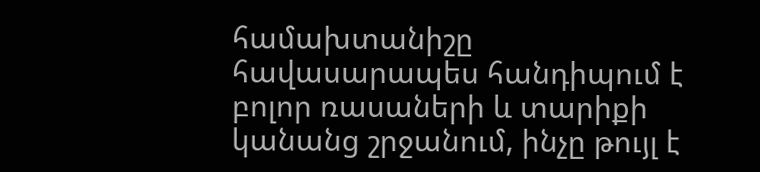համախտանիշը հավասարապես հանդիպում է բոլոր ռասաների և տարիքի կանանց շրջանում, ինչը թույլ է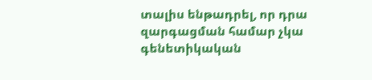տալիս ենթադրել, որ դրա զարգացման համար չկա գենետիկական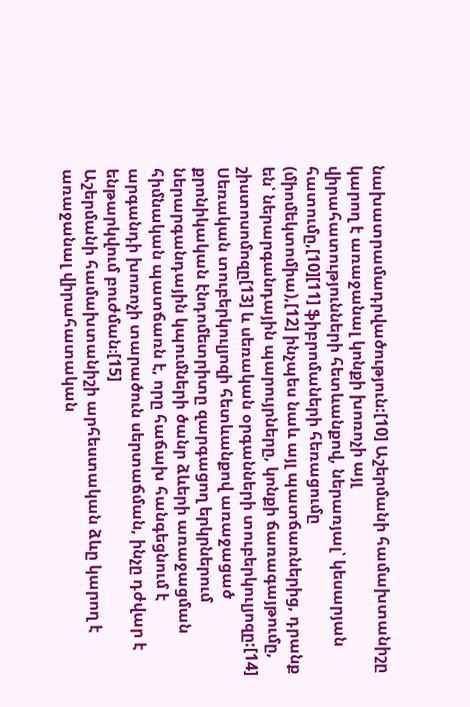նախատրամադրվածություն:[10] Աշերմանի համախտանիշը կարող է առաջանալ կոնքի խոռոչի այլ վիրահատությունների հետևանքով, ներառյալ՝ կեսարյան հատումը,[10][11] ֆիբրոմաների հեռացումը (միոմեկտոմիա),[12] ինչպես նաև այլ պատճառներից, դրանք են՝ ներարգանդային պարույրները, կոնքի ճառագայթումը, շիստոսոմոզը[13] և սեռական օրգանների տուբերկուլյոզը:[14] Սեռական տուբերկուլյոզի հետևանքով առաջացած քրոնիկական էնդոմետրիտը զարգացող երկրներում ներարգանդային կպումների ծանր ձևերի առաջացման հիմնական պատճառն է, որը հաճախ հանգեցնում է արգանդի խոռոչի տարածուն սերտաճման, ինչը դժվար է ենթարկվում բուժման։[15]
Աշերմանի համախտանիշի արհեստական ձևը կարող է առաջանալ վիրահատական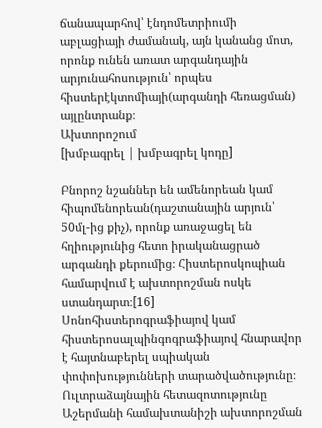ճանապարհով՝ էնդոմետրիումի աբլացիայի ժամանակ, այն կանանց մոտ, որոնք ունեն առատ արգանդային արյունահոսություն՝ որպես հիստերէկտոմիայի(արգանդի հեռացման) այլընտրանք։
Ախտորոշում
[խմբագրել | խմբագրել կոդը]

Բնորոշ նշաններ են ամենորեան կամ հիպոմենորեան(դաշտանային արյուն՝ 50մլ-ից քիչ), որոնք առաջացել են հղիությունից հետո իրականացրած արգանդի քերումից։ Հիստերոսկոպիան համարվում է ախտորոշման ոսկե ստանդարտ։[16] Սոնոհիստերոգրաֆիայով կամ հիստերոսալպինգոգրաֆիայով հնարավոր է հայտնաբերել սպիական փոփոխությունների տարածվածությունը։ Ուլտրաձայնային հետազոտությունը Աշերմանի համախտանիշի ախտորոշման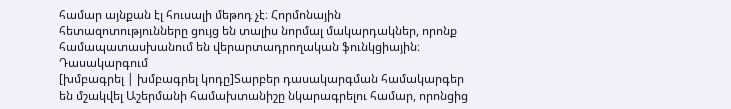համար այնքան էլ հուսալի մեթոդ չէ։ Հորմոնային հետազոտությունները ցույց են տալիս նորմալ մակարդակներ, որոնք համապատասխանում են վերարտադրողական ֆունկցիային։
Դասակարգում
[խմբագրել | խմբագրել կոդը]Տարբեր դասակարգման համակարգեր են մշակվել Աշերմանի համախտանիշը նկարագրելու համար, որոնցից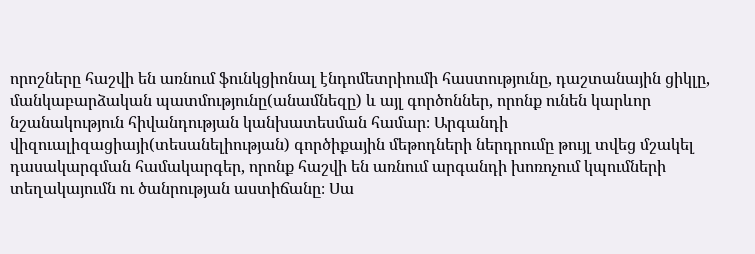որոշները հաշվի են առնում ֆունկցիոնալ էնդոմետրիումի հաստությունը, դաշտանային ցիկլը, մանկաբարձական պատմությունը(անամնեզը) և այլ գործոններ, որոնք ունեն կարևոր նշանակություն հիվանդության կանխատեսման համար։ Արգանդի վիզուալիզացիայի(տեսանելիության) գործիքային մեթոդների ներդրումը թույլ տվեց մշակել դասակարգման համակարգեր, որոնք հաշվի են առնում արգանդի խոռոչում կպումների տեղակայումն ու ծանրության աստիճանը։ Սա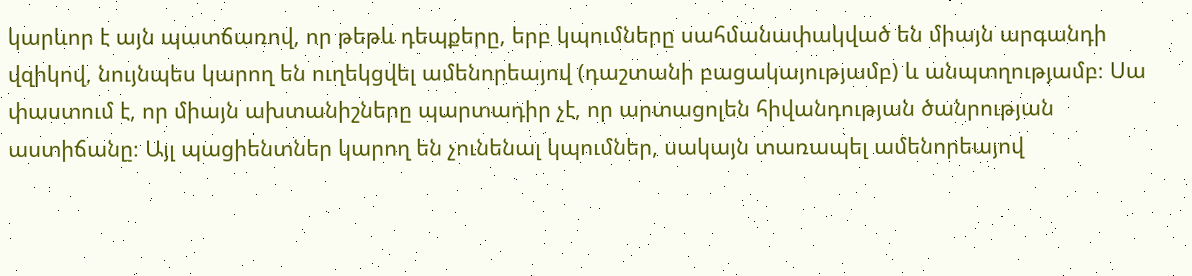կարևոր է այն պատճառով, որ թեթև դեպքերը, երբ կպումները սահմանափակված են միայն արգանդի վզիկով, նույնպես կարող են ուղեկցվել ամենորեայով (դաշտանի բացակայությամբ) և անպտղությամբ։ Սա փաստում է, որ միայն ախտանիշները պարտադիր չէ, որ արտացոլեն հիվանդության ծանրության աստիճանը։ Այլ պացիենտներ կարող են չունենալ կպումներ, սակայն տառապել ամենորեայով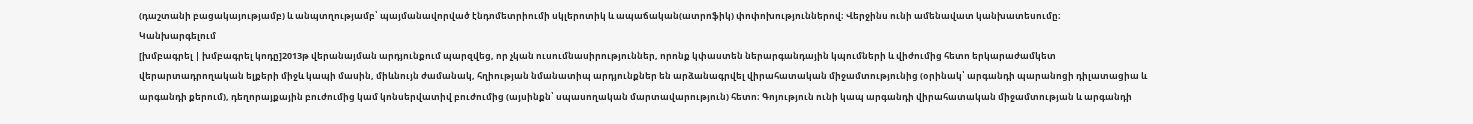(դաշտանի բացակայությամբ) և անպտղությամբ՝ պայմանավորված էնդոմետրիումի սկլերոտիկ և ապաճական(ատրոֆիկ) փոփոխություններով։ Վերջինս ունի ամենավատ կանխատեսումը։
Կանխարգելում
[խմբագրել | խմբագրել կոդը]2013թ վերանայման արդյունքում պարզվեց, որ չկան ուսումնասիրություններ, որոնք կփաստեն ներարգանդային կպումների և վիժումից հետո երկարաժամկետ վերարտադրողական ելքերի միջև կապի մասին, միևնույն ժամանակ, հղիության նմանատիպ արդյունքներ են արձանագրվել վիրահատական միջամտությունից (օրինակ՝ արգանդի պարանոցի դիլատացիա և արգանդի քերում), դեղորայքային բուժումից կամ կոնսերվատիվ բուժումից (այսինքն՝ սպասողական մարտավարություն) հետո։ Գոյություն ունի կապ արգանդի վիրահատական միջամտության և արգանդի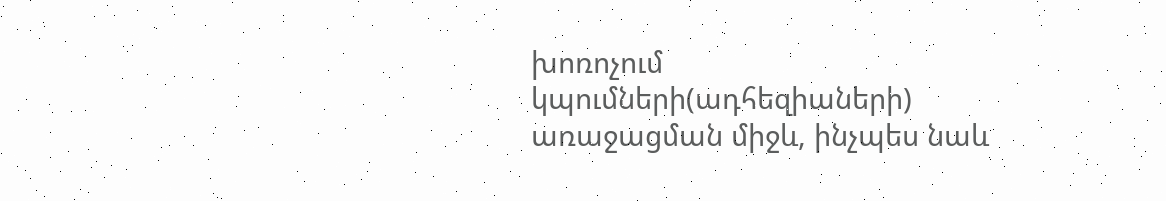խոռոչում կպումների(ադհեզիաների) առաջացման միջև, ինչպես նաև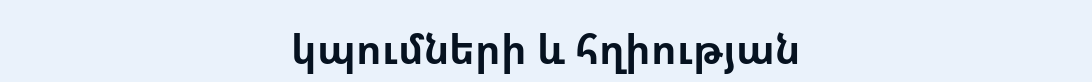կպումների և հղիության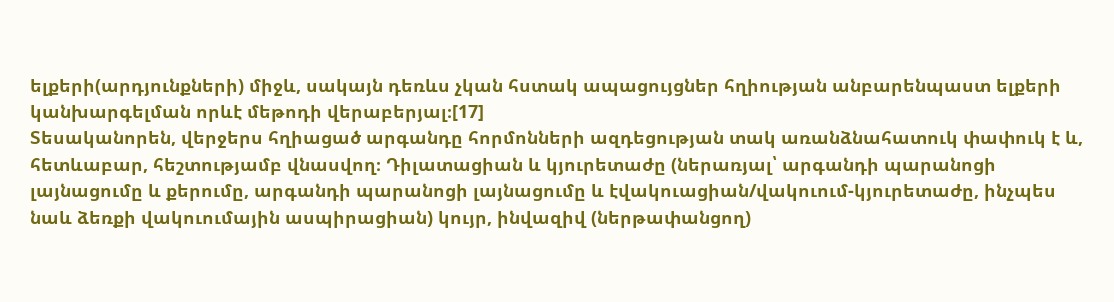ելքերի(արդյունքների) միջև, սակայն դեռևս չկան հստակ ապացույցներ հղիության անբարենպաստ ելքերի կանխարգելման որևէ մեթոդի վերաբերյալ։[17]
Տեսականորեն, վերջերս հղիացած արգանդը հորմոնների ազդեցության տակ առանձնահատուկ փափուկ է և, հետևաբար, հեշտությամբ վնասվող։ Դիլատացիան և կյուրետաժը (ներառյալ՝ արգանդի պարանոցի լայնացումը և քերումը, արգանդի պարանոցի լայնացումը և էվակուացիան/վակուում-կյուրետաժը, ինչպես նաև ձեռքի վակուումային ասպիրացիան) կույր, ինվազիվ (ներթափանցող)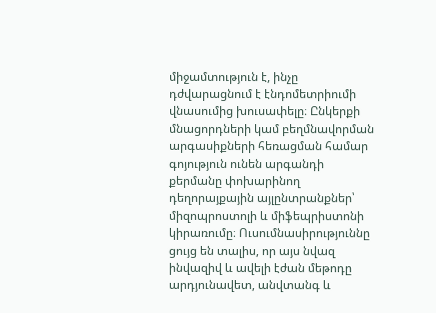միջամտություն է, ինչը դժվարացնում է էնդոմետրիումի վնասումից խուսափելը։ Ընկերքի մնացորդների կամ բեղմնավորման արգասիքների հեռացման համար գոյություն ունեն արգանդի քերմանը փոխարինող դեղորայքային այլընտրանքներ՝ միզոպրոստոլի և միֆեպրիստոնի կիրառումը։ Ուսումնասիրություննը ցույց են տալիս, որ այս նվազ ինվազիվ և ավելի էժան մեթոդը արդյունավետ, անվտանգ և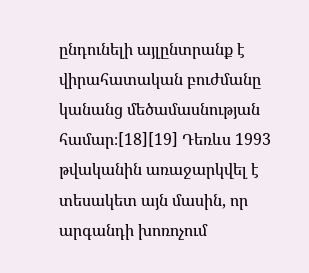ընդունելի այլընտրանք է վիրահատական բուժմանը կանանց մեծամասնության համար։[18][19] Դեռևս 1993 թվականին առաջարկվել է տեսակետ այն մասին, որ արգանդի խոռոչում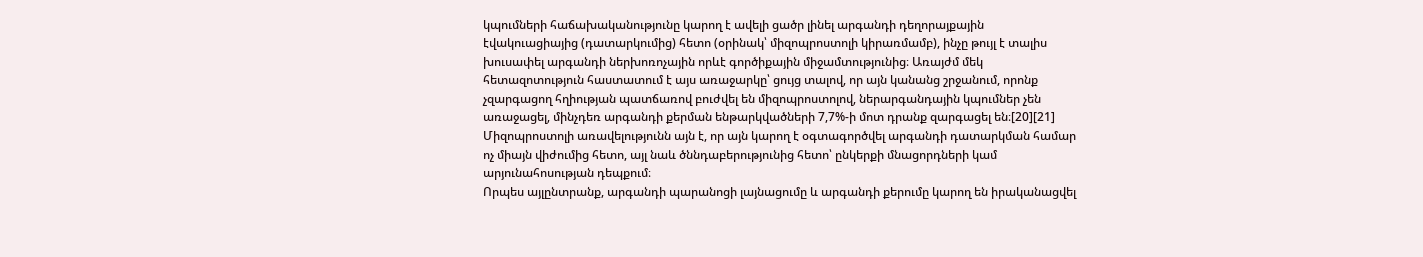կպումների հաճախականությունը կարող է ավելի ցածր լինել արգանդի դեղորայքային էվակուացիայից (դատարկումից) հետո (օրինակ՝ միզոպրոստոլի կիրառմամբ), ինչը թույլ է տալիս խուսափել արգանդի ներխոռոչային որևէ գործիքային միջամտությունից։ Առայժմ մեկ հետազոտություն հաստատում է այս առաջարկը՝ ցույց տալով, որ այն կանանց շրջանում, որոնք չզարգացող հղիության պատճառով բուժվել են միզոպրոստոլով, ներարգանդային կպումներ չեն առաջացել, մինչդեռ արգանդի քերման ենթարկվածների 7,7%-ի մոտ դրանք զարգացել են։[20][21] Միզոպրոստոլի առավելությունն այն է, որ այն կարող է օգտագործվել արգանդի դատարկման համար ոչ միայն վիժումից հետո, այլ նաև ծննդաբերությունից հետո՝ ընկերքի մնացորդների կամ արյունահոսության դեպքում։
Որպես այլընտրանք, արգանդի պարանոցի լայնացումը և արգանդի քերումը կարող են իրականացվել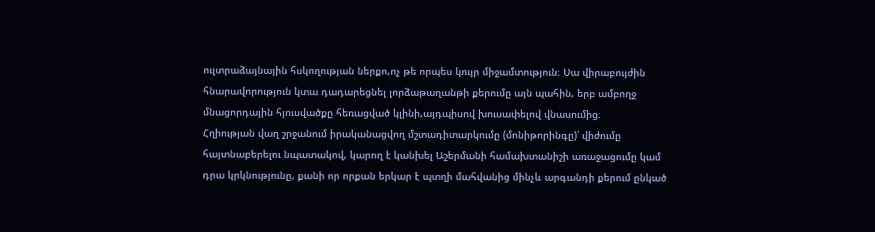ուլտրաձայնային հսկողության ներքո,ոչ թե որպես կույր միջամտություն։ Սա վիրաբույժին հնարավորություն կտա դադարեցնել լորձաթաղանթի քերումը այն պահին, երբ ամբողջ մնացորդային հյուսվածքը հեռացված կլինի,այդպիսով խուսափելով վնասումից։
Հղիության վաղ շրջանում իրականացվող մշտադիտարկումը (մոնիթորինգը)՝ վիժումը հայտնաբերելու նպատակով, կարող է կանխել Աշերմանի համախտանիշի առաջացումը կամ դրա կրկնությունը, քանի որ որքան երկար է պտղի մահվանից մինչև արգանդի քերում ընկած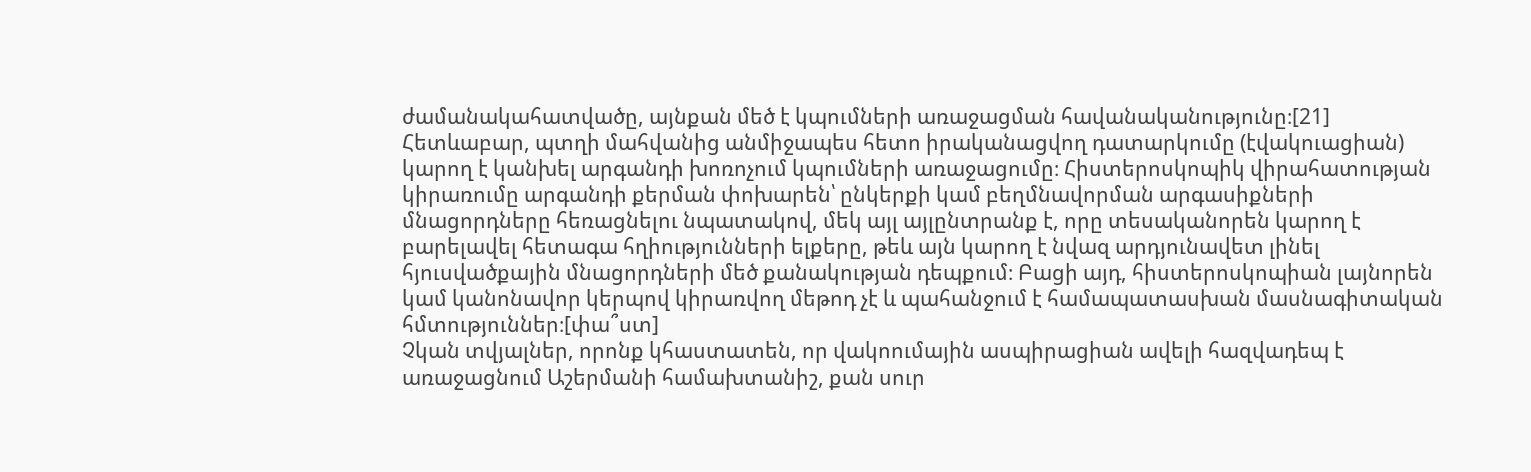ժամանակահատվածը, այնքան մեծ է կպումների առաջացման հավանականությունը։[21] Հետևաբար, պտղի մահվանից անմիջապես հետո իրականացվող դատարկումը (էվակուացիան) կարող է կանխել արգանդի խոռոչում կպումների առաջացումը։ Հիստերոսկոպիկ վիրահատության կիրառումը արգանդի քերման փոխարեն՝ ընկերքի կամ բեղմնավորման արգասիքների մնացորդները հեռացնելու նպատակով, մեկ այլ այլընտրանք է, որը տեսականորեն կարող է բարելավել հետագա հղիությունների ելքերը, թեև այն կարող է նվազ արդյունավետ լինել հյուսվածքային մնացորդների մեծ քանակության դեպքում։ Բացի այդ, հիստերոսկոպիան լայնորեն կամ կանոնավոր կերպով կիրառվող մեթոդ չէ և պահանջում է համապատասխան մասնագիտական հմտություններ։[փա՞ստ]
Չկան տվյալներ, որոնք կհաստատեն, որ վակոումային ասպիրացիան ավելի հազվադեպ է առաջացնում Աշերմանի համախտանիշ, քան սուր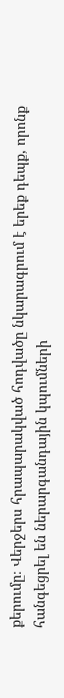քերումը։ Վերջերս հրապարակված հոդվածը նկարագրում է երեք դեպք, որոնք հանգեցրել են ներարգանդային կպումների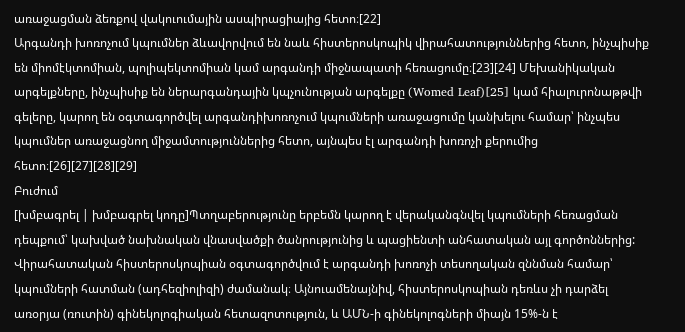առաջացման ձեռքով վակուումային ասպիրացիայից հետո։[22]
Արգանդի խոռոչում կպումներ ձևավորվում են նաև հիստերոսկոպիկ վիրահատություններից հետո, ինչպիսիք են միոմէկտոմիան, պոլիպեկտոմիան կամ արգանդի միջնապատի հեռացումը։[23][24] Մեխանիկական արգելքները, ինչպիսիք են ներարգանդային կպչունության արգելքը (Womed Leaf)[25] կամ հիալուրոնաթթվի գելերը, կարող են օգտագործվել արգանդիխոռոչում կպումների առաջացումը կանխելու համար՝ ինչպես կպումներ առաջացնող միջամտություններից հետո, այնպես էլ արգանդի խոռոչի քերումից հետո։[26][27][28][29]
Բուժում
[խմբագրել | խմբագրել կոդը]Պտղաբերությունը երբեմն կարող է վերականգնվել կպումների հեռացման դեպքում՝ կախված նախնական վնասվածքի ծանրությունից և պացիենտի անհատական այլ գործոններից: Վիրահատական հիստերոսկոպիան օգտագործվում է արգանդի խոռոչի տեսողական զննման համար՝ կպումների հատման (ադհեզիոլիզի) ժամանակ։ Այնուամենայնիվ, հիստերոսկոպիան դեռևս չի դարձել առօրյա (ռուտին) գինեկոլոգիական հետազոտություն, և ԱՄՆ-ի գինեկոլոգների միայն 15%-ն է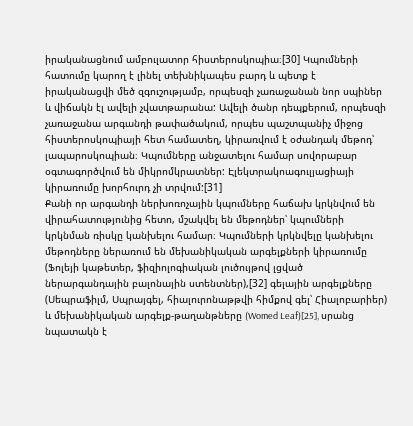իրականացնում ամբուլատոր հիստերոսկոպիա։[30] Կպումների հատումը կարող է լինել տեխնիկապես բարդ և պետք է իրականացվի մեծ զգուշությամբ, որպեսզի չառաջանան նոր սպիներ և վիճակն էլ ավելի չվատթարանա: Ավելի ծանր դեպքերում, որպեսզի չառաջանա արգանդի թափածակում, որպես պաշտպանիչ միջոց հիստերոսկոպիայի հետ համատեղ, կիրառվում է օժանդակ մեթոդ՝ լապարոսկոպիան։ Կպումները անջատելու համար սովորաբար օգտագործվում են միկրոմկրատներ: Էլեկտրակոագուլյացիայի կիրառումը խորհուրդ չի տրվում:[31]
Քանի որ արգանդի ներխոռոչային կպումները հաճախ կրկնվում են վիրահատությունից հետո, մշակվել են մեթոդներ՝ կպումների կրկնման ռիսկը կանխելու համար։ Կպումների կրկնվելը կանխելու մեթոդները ներառում են մեխանիկական արգելքների կիրառումը (Ֆոլեյի կաթետեր, ֆիզիոլոգիական լուծույթով լցված ներարգանդային բալոնային ստենտներ),[32] գելային արգելքները (Սեպրաֆիլմ, Սպրայգել, հիալուրոնաթթվի հիմքով գել՝ Հիալոբարիեր) և մեխանիկական արգելք-թաղանթները (Womed Leaf)[25], սրանց նպատակն է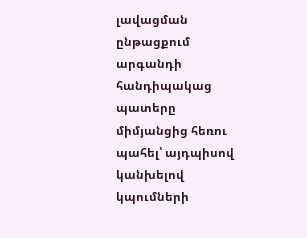լավացման ընթացքում արգանդի հանդիպակաց պատերը միմյանցից հեռու պահել՝ այդպիսով կանխելով կպումների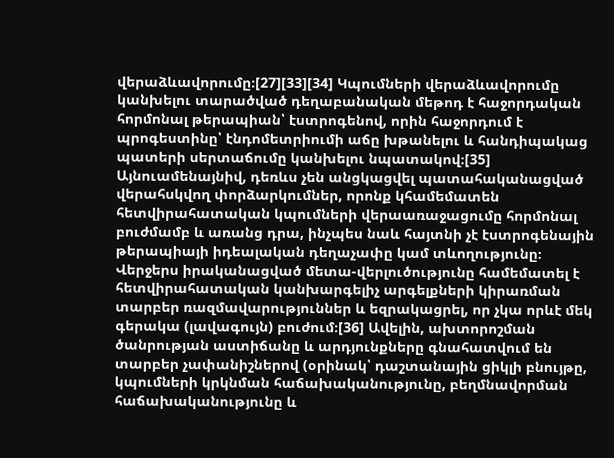վերաձևավորումը։[27][33][34] Կպումների վերաձևավորումը կանխելու տարածված դեղաբանական մեթոդ է հաջորդական հորմոնալ թերապիան՝ էստրոգենով, որին հաջորդում է պրոգեստինը՝ էնդոմետրիումի աճը խթանելու և հանդիպակաց պատերի սերտաճումը կանխելու նպատակով։[35] Այնուամենայնիվ, դեռևս չեն անցկացվել պատահականացված վերահսկվող փորձարկումներ, որոնք կհամեմատեն հետվիրահատական կպումների վերաառաջացումը հորմոնալ բուժմամբ և առանց դրա, ինչպես նաև հայտնի չէ էստրոգենային թերապիայի իդեալական դեղաչափը կամ տևողությունը։ Վերջերս իրականացված մետա-վերլուծությունը համեմատել է հետվիրահատական կանխարգելիչ արգելքների կիրառման տարբեր ռազմավարություններ և եզրակացրել, որ չկա որևէ մեկ գերակա (լավագույն) բուժում։[36] Ավելին, ախտորոշման ծանրության աստիճանը և արդյունքները գնահատվում են տարբեր չափանիշներով (օրինակ՝ դաշտանային ցիկլի բնույթը, կպումների կրկնման հաճախականությունը, բեղմնավորման հաճախականությունը և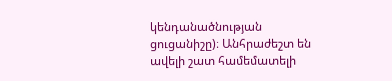կենդանածնության ցուցանիշը)։ Անհրաժեշտ են ավելի շատ համեմատելի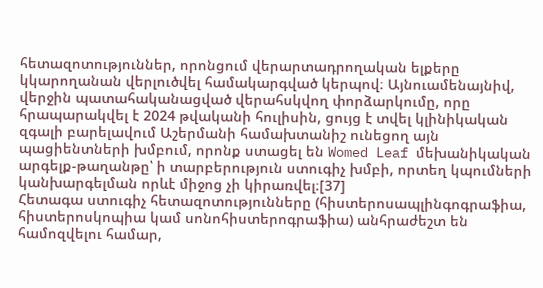հետազոտություններ, որոնցում վերարտադրողական ելքերը կկարողանան վերլուծվել համակարգված կերպով։ Այնուամենայնիվ, վերջին պատահականացված վերահսկվող փորձարկումը, որը հրապարակվել է 2024 թվականի հուլիսին, ցույց է տվել կլինիկական զգալի բարելավում Աշերմանի համախտանիշ ունեցող այն պացիենտների խմբում, որոնք ստացել են Womed Leaf մեխանիկական արգելք-թաղանթը՝ ի տարբերություն ստուգիչ խմբի, որտեղ կպումների կանխարգելման որևէ միջոց չի կիրառվել։[37]
Հետագա ստուգիչ հետազոտությունները (հիստերոսապլինգոգրաֆիա, հիստերոսկոպիա կամ սոնոհիստերոգրաֆիա) անհրաժեշտ են համոզվելու համար,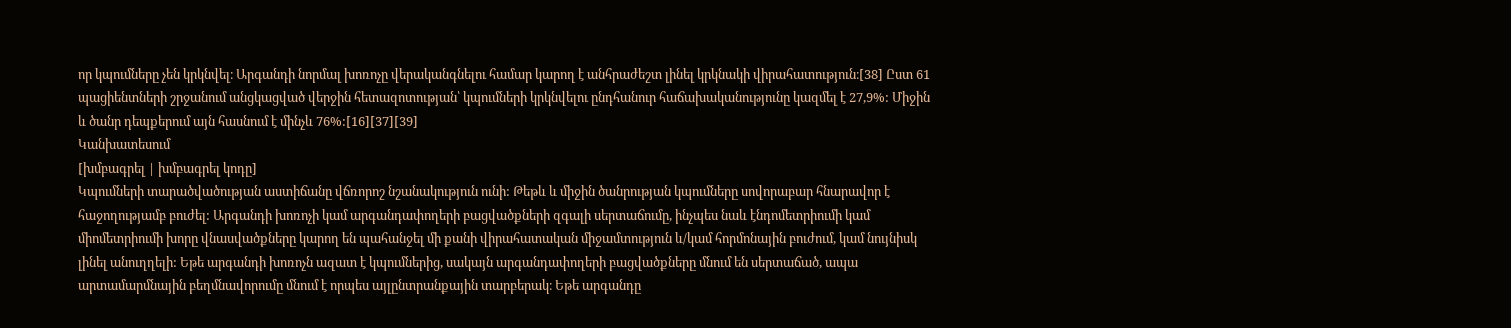որ կպումները չեն կրկնվել։ Արգանդի նորմալ խոռոչը վերականգնելու համար կարող է անհրաժեշտ լինել կրկնակի վիրահատություն։[38] Ըստ 61 պացիենտների շրջանում անցկացված վերջին հետազոտության՝ կպումների կրկնվելու ընդհանուր հաճախականությունը կազմել է 27,9%: Միջին և ծանր դեպքերում այն հասնում է մինչև 76%:[16][37][39]
Կանխատեսում
[խմբագրել | խմբագրել կոդը]
Կպումների տարածվածության աստիճանը վճռորոշ նշանակություն ունի: Թեթև և միջին ծանրության կպումները սովորաբար հնարավոր է հաջողությամբ բուժել: Արգանդի խոռոչի կամ արգանդափողերի բացվածքների զգալի սերտաճումը, ինչպես նաև էնդոմետրիումի կամ միոմետրիումի խորը վնասվածքները կարող են պահանջել մի քանի վիրահատական միջամտություն և/կամ հորմոնային բուժում, կամ նույնիսկ լինել անուղղելի: Եթե արգանդի խոռոչն ազատ է կպումներից, սակայն արգանդափողերի բացվածքները մնում են սերտաճած, ապա արտամարմնային բեղմնավորումը մնում է որպես այլընտրանքային տարբերակ։ Եթե արգանդը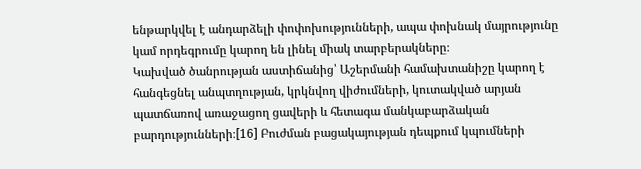ենթարկվել է անդարձելի փոփոխությունների, ապա փոխնակ մայրությունը կամ որդեգրումը կարող են լինել միակ տարբերակները։
Կախված ծանրության աստիճանից՝ Աշերմանի համախտանիշը կարող է հանգեցնել անպտղության, կրկնվող վիժումների, կուտակված արյան պատճառով առաջացող ցավերի և հետագա մանկաբարձական բարդությունների։[16] Բուժման բացակայության դեպքում կպումների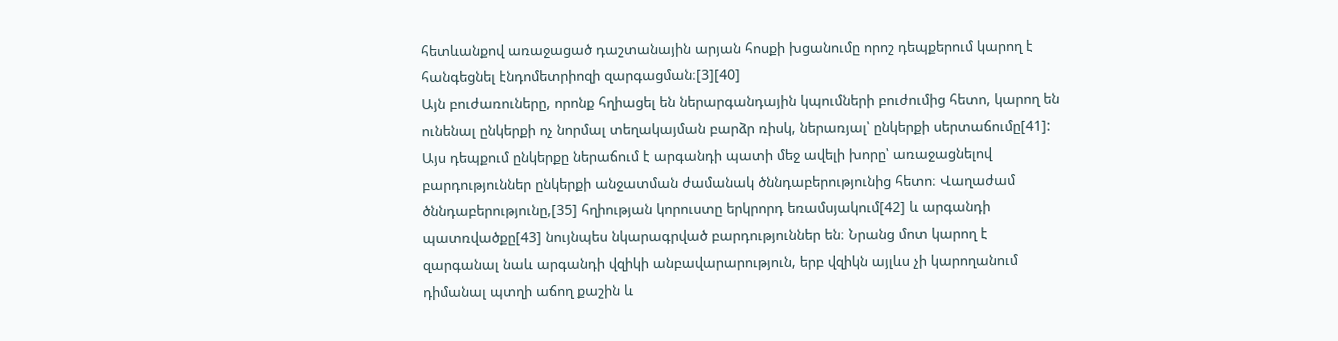հետևանքով առաջացած դաշտանային արյան հոսքի խցանումը որոշ դեպքերում կարող է հանգեցնել էնդոմետրիոզի զարգացման։[3][40]
Այն բուժառուները, որոնք հղիացել են ներարգանդային կպումների բուժումից հետո, կարող են ունենալ ընկերքի ոչ նորմալ տեղակայման բարձր ռիսկ, ներառյալ՝ ընկերքի սերտաճումը[41]: Այս դեպքում ընկերքը ներաճում է արգանդի պատի մեջ ավելի խորը՝ առաջացնելով բարդություններ ընկերքի անջատման ժամանակ ծննդաբերությունից հետո։ Վաղաժամ ծննդաբերությունը,[35] հղիության կորուստը երկրորդ եռամսյակում[42] և արգանդի պատռվածքը[43] նույնպես նկարագրված բարդություններ են։ Նրանց մոտ կարող է զարգանալ նաև արգանդի վզիկի անբավարարություն, երբ վզիկն այլևս չի կարողանում դիմանալ պտղի աճող քաշին և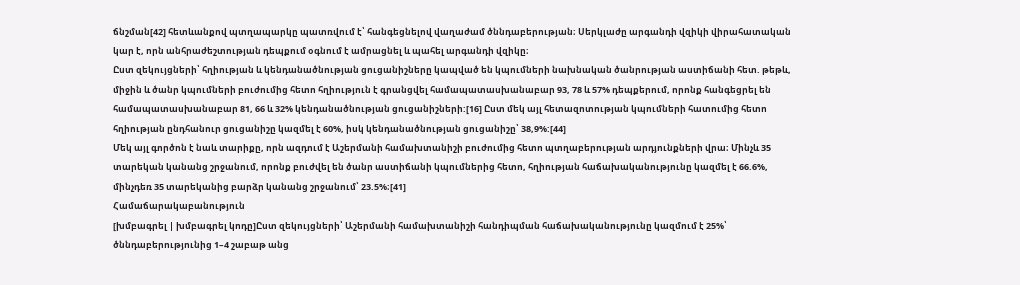ճնշման[42] հետևանքով պտղապարկը պատռվում է՝ հանգեցնելով վաղաժամ ծննդաբերության։ Սերկլաժը արգանդի վզիկի վիրահատական կար է, որն անհրաժեշտության դեպքում օգնում է ամրացնել և պահել արգանդի վզիկը։
Ըստ զեկույցների՝ հղիության և կենդանածնության ցուցանիշները կապված են կպումների նախնական ծանրության աստիճանի հետ. թեթև, միջին և ծանր կպումների բուժումից հետո հղիություն է գրանցվել համապատասխանաբար 93, 78 և 57% դեպքերում, որոնք հանգեցրել են համապատասխանաբար 81, 66 և 32% կենդանածնության ցուցանիշների:[16] Ըստ մեկ այլ հետազոտության կպումների հատումից հետո հղիության ընդհանուր ցուցանիշը կազմել է 60%, իսկ կենդանածնության ցուցանիշը՝ 38,9%:[44]
Մեկ այլ գործոն է նաև տարիքը, որն ազդում է Աշերմանի համախտանիշի բուժումից հետո պտղաբերության արդյունքների վրա։ Մինչև 35 տարեկան կանանց շրջանում, որոնք բուժվել են ծանր աստիճանի կպումներից հետո, հղիության հաճախականությունը կազմել է 66.6%, մինչդեռ 35 տարեկանից բարձր կանանց շրջանում՝ 23.5%։[41]
Համաճարակաբանություն
[խմբագրել | խմբագրել կոդը]Ըստ զեկույցների՝ Աշերմանի համախտանիշի հանդիպման հաճախականությունը կազմում է 25%՝ ծննդաբերությունից 1–4 շաբաթ անց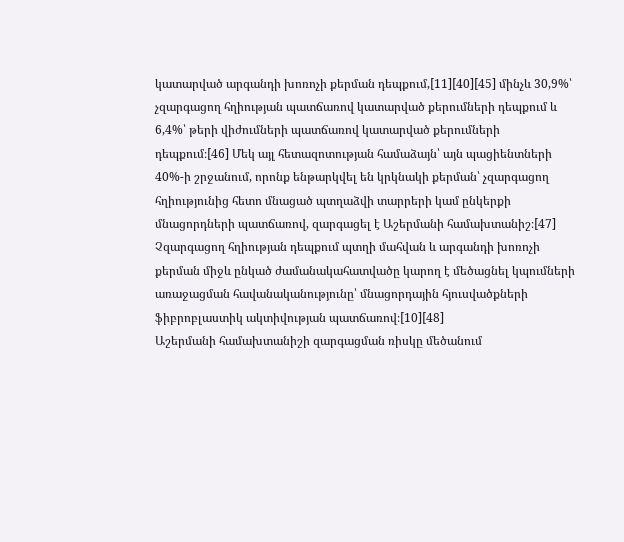կատարված արգանդի խոռոչի քերման դեպքում,[11][40][45] մինչև 30,9%՝ չզարգացող հղիության պատճառով կատարված քերումների դեպքում և 6,4%՝ թերի վիժումների պատճառով կատարված քերումների դեպքում։[46] Մեկ այլ հետազոտության համաձայն՝ այն պացիենտների 40%-ի շրջանում, որոնք ենթարկվել են կրկնակի քերման՝ չզարգացող հղիությունից հետո մնացած պտղաձվի տարրերի կամ ընկերքի մնացորդների պատճառով, զարգացել է Աշերմանի համախտանիշ։[47]
Չզարգացող հղիության դեպքում պտղի մահվան և արգանդի խոռոչի քերման միջև ընկած ժամանակահատվածը կարող է մեծացնել կպումների առաջացման հավանականությունը՝ մնացորդային հյուսվածքների ֆիբրոբլաստիկ ակտիվության պատճառով։[10][48]
Աշերմանի համախտանիշի զարգացման ռիսկը մեծանում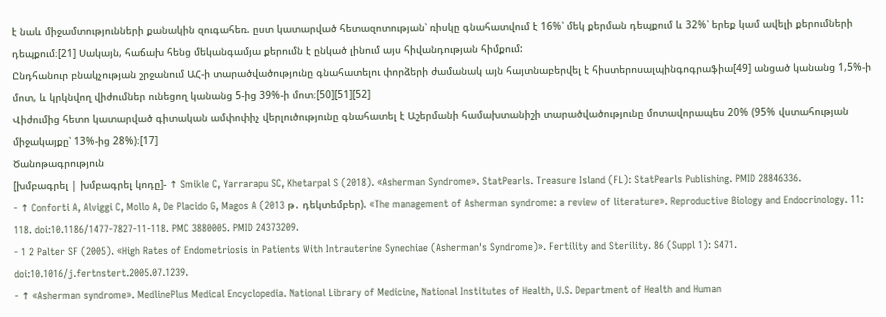է նաև միջամտությունների քանակին զուգահեռ. ըստ կատարված հետազոտության՝ ռիսկը գնահատվում է 16%՝ մեկ քերման դեպքում և 32%՝ երեք կամ ավելի քերումների դեպքում։[21] Սակայն, հաճախ հենց մեկանգամյա քերումն է ընկած լինում այս հիվանդության հիմքում:
Ընդհանուր բնակչության շրջանում ԱՀ-ի տարածվածությունը գնահատելու փորձերի ժամանակ այն հայտնաբերվել է հիստերոսալպինգոգրաֆիա[49] անցած կանանց 1,5%-ի մոտ, և կրկնվող վիժումներ ունեցող կանանց 5-ից 39%-ի մոտ։[50][51][52]
Վիժումից հետո կատարված գիտական ամփոփիչ վերլուծությունը գնահատել է Աշերմանի համախտանիշի տարածվածությունը մոտավորապես 20% (95% վստահության միջակայքը՝ 13%-ից 28%)։[17]
Ծանոթագրություն
[խմբագրել | խմբագրել կոդը]- ↑ Smikle C, Yarrarapu SC, Khetarpal S (2018). «Asherman Syndrome». StatPearls. Treasure Island (FL): StatPearls Publishing. PMID 28846336.
- ↑ Conforti A, Alviggi C, Mollo A, De Placido G, Magos A (2013 թ․ դեկտեմբեր). «The management of Asherman syndrome: a review of literature». Reproductive Biology and Endocrinology. 11: 118. doi:10.1186/1477-7827-11-118. PMC 3880005. PMID 24373209.
- 1 2 Palter SF (2005). «High Rates of Endometriosis in Patients With Intrauterine Synechiae (Asherman's Syndrome)». Fertility and Sterility. 86 (Suppl 1): S471. doi:10.1016/j.fertnstert.2005.07.1239.
- ↑ «Asherman syndrome». MedlinePlus Medical Encyclopedia. National Library of Medicine, National Institutes of Health, U.S. Department of Health and Human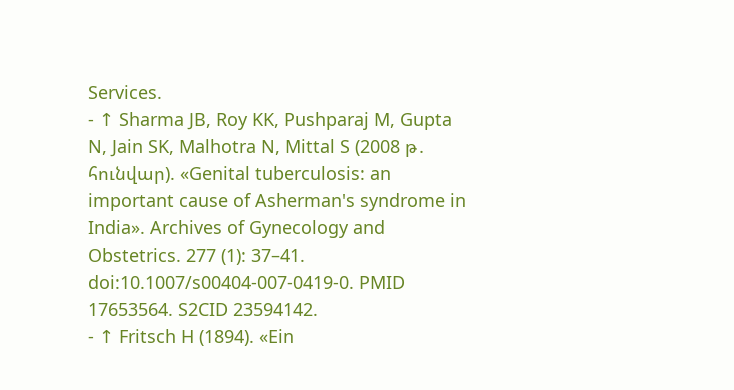Services.
- ↑ Sharma JB, Roy KK, Pushparaj M, Gupta N, Jain SK, Malhotra N, Mittal S (2008 թ․ հունվար). «Genital tuberculosis: an important cause of Asherman's syndrome in India». Archives of Gynecology and Obstetrics. 277 (1): 37–41. doi:10.1007/s00404-007-0419-0. PMID 17653564. S2CID 23594142.
- ↑ Fritsch H (1894). «Ein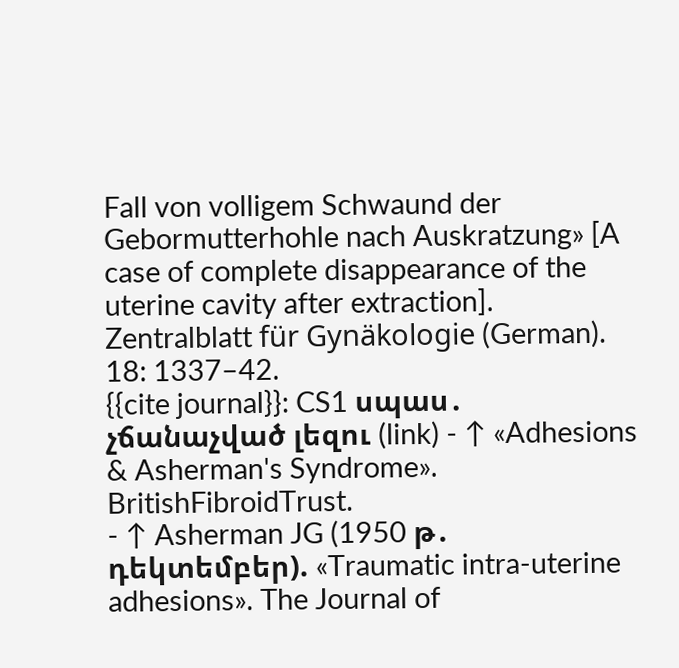Fall von volligem Schwaund der Gebormutterhohle nach Auskratzung» [A case of complete disappearance of the uterine cavity after extraction]. Zentralblatt für Gynäkologie (German). 18: 1337–42.
{{cite journal}}: CS1 սպաս․ չճանաչված լեզու (link) - ↑ «Adhesions & Asherman's Syndrome». BritishFibroidTrust.
- ↑ Asherman JG (1950 թ․ դեկտեմբեր). «Traumatic intra-uterine adhesions». The Journal of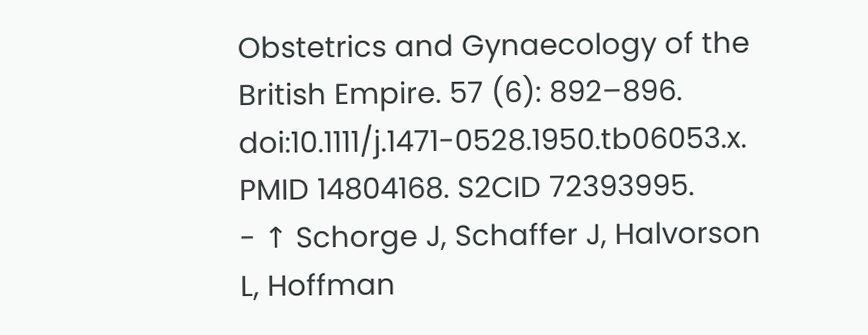Obstetrics and Gynaecology of the British Empire. 57 (6): 892–896. doi:10.1111/j.1471-0528.1950.tb06053.x. PMID 14804168. S2CID 72393995.
- ↑ Schorge J, Schaffer J, Halvorson L, Hoffman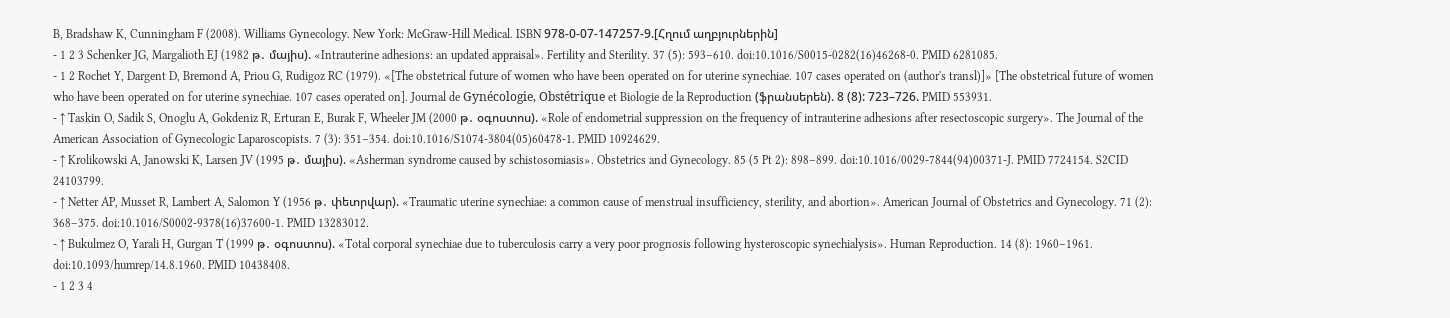B, Bradshaw K, Cunningham F (2008). Williams Gynecology. New York: McGraw-Hill Medical. ISBN 978-0-07-147257-9.[Հղում աղբյուրներին]
- 1 2 3 Schenker JG, Margalioth EJ (1982 թ․ մայիս). «Intrauterine adhesions: an updated appraisal». Fertility and Sterility. 37 (5): 593–610. doi:10.1016/S0015-0282(16)46268-0. PMID 6281085.
- 1 2 Rochet Y, Dargent D, Bremond A, Priou G, Rudigoz RC (1979). «[The obstetrical future of women who have been operated on for uterine synechiae. 107 cases operated on (author's transl)]» [The obstetrical future of women who have been operated on for uterine synechiae. 107 cases operated on]. Journal de Gynécologie, Obstétrique et Biologie de la Reproduction (ֆրանսերեն). 8 (8): 723–726. PMID 553931.
- ↑ Taskin O, Sadik S, Onoglu A, Gokdeniz R, Erturan E, Burak F, Wheeler JM (2000 թ․ օգոստոս). «Role of endometrial suppression on the frequency of intrauterine adhesions after resectoscopic surgery». The Journal of the American Association of Gynecologic Laparoscopists. 7 (3): 351–354. doi:10.1016/S1074-3804(05)60478-1. PMID 10924629.
- ↑ Krolikowski A, Janowski K, Larsen JV (1995 թ․ մայիս). «Asherman syndrome caused by schistosomiasis». Obstetrics and Gynecology. 85 (5 Pt 2): 898–899. doi:10.1016/0029-7844(94)00371-J. PMID 7724154. S2CID 24103799.
- ↑ Netter AP, Musset R, Lambert A, Salomon Y (1956 թ․ փետրվար). «Traumatic uterine synechiae: a common cause of menstrual insufficiency, sterility, and abortion». American Journal of Obstetrics and Gynecology. 71 (2): 368–375. doi:10.1016/S0002-9378(16)37600-1. PMID 13283012.
- ↑ Bukulmez O, Yarali H, Gurgan T (1999 թ․ օգոստոս). «Total corporal synechiae due to tuberculosis carry a very poor prognosis following hysteroscopic synechialysis». Human Reproduction. 14 (8): 1960–1961. doi:10.1093/humrep/14.8.1960. PMID 10438408.
- 1 2 3 4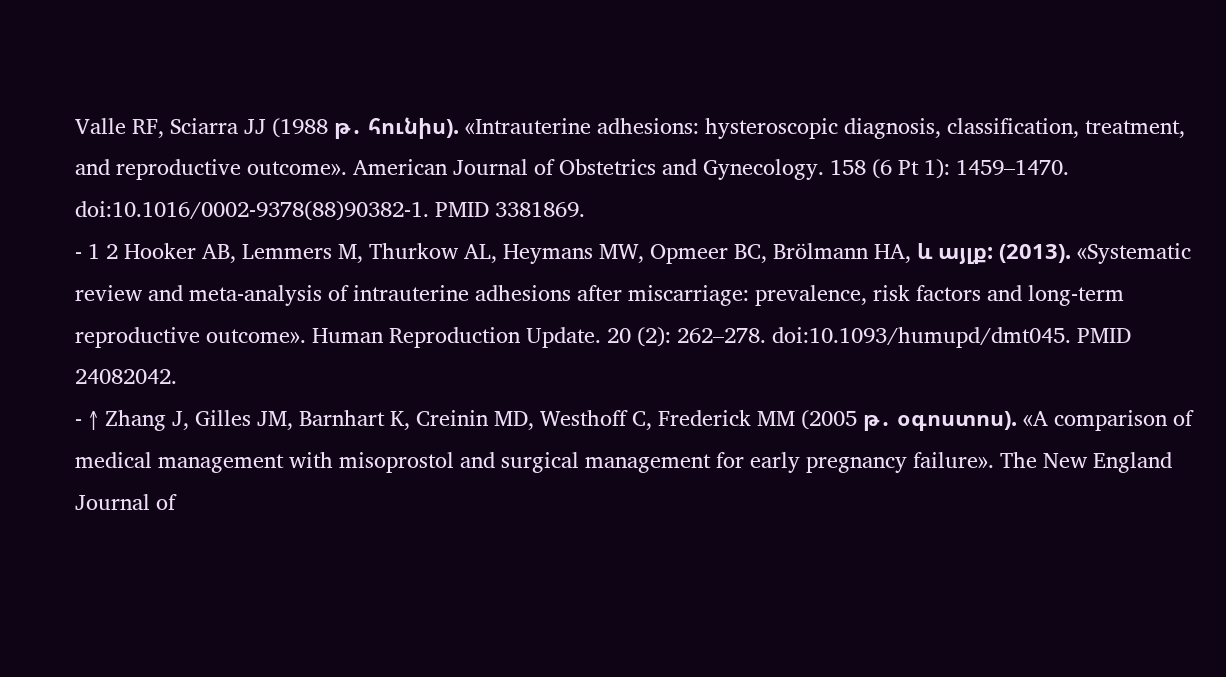Valle RF, Sciarra JJ (1988 թ․ հունիս). «Intrauterine adhesions: hysteroscopic diagnosis, classification, treatment, and reproductive outcome». American Journal of Obstetrics and Gynecology. 158 (6 Pt 1): 1459–1470. doi:10.1016/0002-9378(88)90382-1. PMID 3381869.
- 1 2 Hooker AB, Lemmers M, Thurkow AL, Heymans MW, Opmeer BC, Brölmann HA, և այլք: (2013). «Systematic review and meta-analysis of intrauterine adhesions after miscarriage: prevalence, risk factors and long-term reproductive outcome». Human Reproduction Update. 20 (2): 262–278. doi:10.1093/humupd/dmt045. PMID 24082042.
- ↑ Zhang J, Gilles JM, Barnhart K, Creinin MD, Westhoff C, Frederick MM (2005 թ․ օգոստոս). «A comparison of medical management with misoprostol and surgical management for early pregnancy failure». The New England Journal of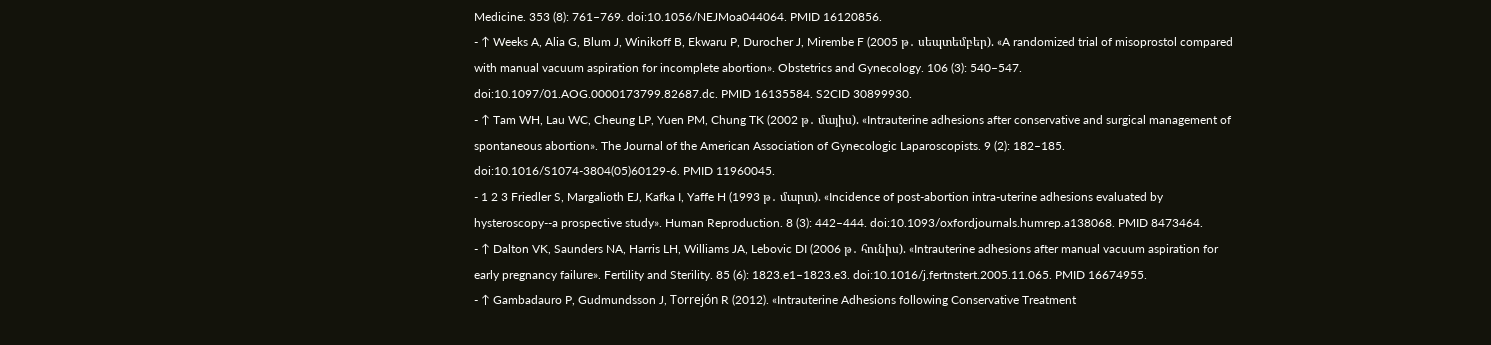Medicine. 353 (8): 761–769. doi:10.1056/NEJMoa044064. PMID 16120856.
- ↑ Weeks A, Alia G, Blum J, Winikoff B, Ekwaru P, Durocher J, Mirembe F (2005 թ․ սեպտեմբեր). «A randomized trial of misoprostol compared with manual vacuum aspiration for incomplete abortion». Obstetrics and Gynecology. 106 (3): 540–547. doi:10.1097/01.AOG.0000173799.82687.dc. PMID 16135584. S2CID 30899930.
- ↑ Tam WH, Lau WC, Cheung LP, Yuen PM, Chung TK (2002 թ․ մայիս). «Intrauterine adhesions after conservative and surgical management of spontaneous abortion». The Journal of the American Association of Gynecologic Laparoscopists. 9 (2): 182–185. doi:10.1016/S1074-3804(05)60129-6. PMID 11960045.
- 1 2 3 Friedler S, Margalioth EJ, Kafka I, Yaffe H (1993 թ․ մարտ). «Incidence of post-abortion intra-uterine adhesions evaluated by hysteroscopy--a prospective study». Human Reproduction. 8 (3): 442–444. doi:10.1093/oxfordjournals.humrep.a138068. PMID 8473464.
- ↑ Dalton VK, Saunders NA, Harris LH, Williams JA, Lebovic DI (2006 թ․ հունիս). «Intrauterine adhesions after manual vacuum aspiration for early pregnancy failure». Fertility and Sterility. 85 (6): 1823.e1–1823.e3. doi:10.1016/j.fertnstert.2005.11.065. PMID 16674955.
- ↑ Gambadauro P, Gudmundsson J, Torrejón R (2012). «Intrauterine Adhesions following Conservative Treatment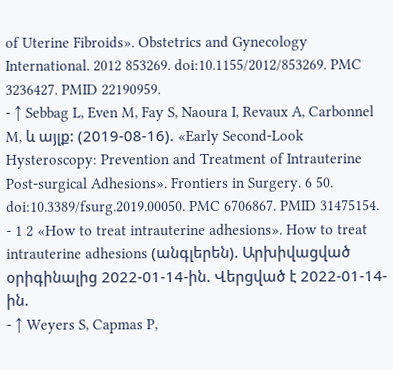of Uterine Fibroids». Obstetrics and Gynecology International. 2012 853269. doi:10.1155/2012/853269. PMC 3236427. PMID 22190959.
- ↑ Sebbag L, Even M, Fay S, Naoura I, Revaux A, Carbonnel M, և այլք: (2019-08-16). «Early Second-Look Hysteroscopy: Prevention and Treatment of Intrauterine Post-surgical Adhesions». Frontiers in Surgery. 6 50. doi:10.3389/fsurg.2019.00050. PMC 6706867. PMID 31475154.
- 1 2 «How to treat intrauterine adhesions». How to treat intrauterine adhesions (անգլերեն). Արխիվացված օրիգինալից 2022-01-14-ին. Վերցված է 2022-01-14-ին.
- ↑ Weyers S, Capmas P,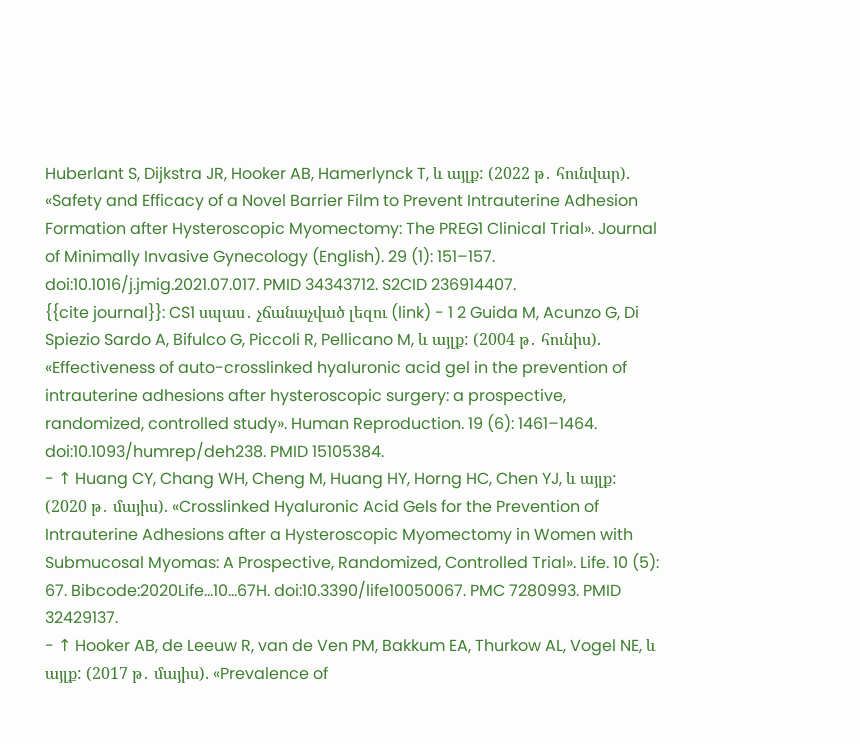Huberlant S, Dijkstra JR, Hooker AB, Hamerlynck T, և այլք: (2022 թ․ հունվար). «Safety and Efficacy of a Novel Barrier Film to Prevent Intrauterine Adhesion Formation after Hysteroscopic Myomectomy: The PREG1 Clinical Trial». Journal of Minimally Invasive Gynecology (English). 29 (1): 151–157. doi:10.1016/j.jmig.2021.07.017. PMID 34343712. S2CID 236914407.
{{cite journal}}: CS1 սպաս․ չճանաչված լեզու (link) - 1 2 Guida M, Acunzo G, Di Spiezio Sardo A, Bifulco G, Piccoli R, Pellicano M, և այլք: (2004 թ․ հունիս). «Effectiveness of auto-crosslinked hyaluronic acid gel in the prevention of intrauterine adhesions after hysteroscopic surgery: a prospective, randomized, controlled study». Human Reproduction. 19 (6): 1461–1464. doi:10.1093/humrep/deh238. PMID 15105384.
- ↑ Huang CY, Chang WH, Cheng M, Huang HY, Horng HC, Chen YJ, և այլք: (2020 թ․ մայիս). «Crosslinked Hyaluronic Acid Gels for the Prevention of Intrauterine Adhesions after a Hysteroscopic Myomectomy in Women with Submucosal Myomas: A Prospective, Randomized, Controlled Trial». Life. 10 (5): 67. Bibcode:2020Life...10...67H. doi:10.3390/life10050067. PMC 7280993. PMID 32429137.
- ↑ Hooker AB, de Leeuw R, van de Ven PM, Bakkum EA, Thurkow AL, Vogel NE, և այլք: (2017 թ․ մայիս). «Prevalence of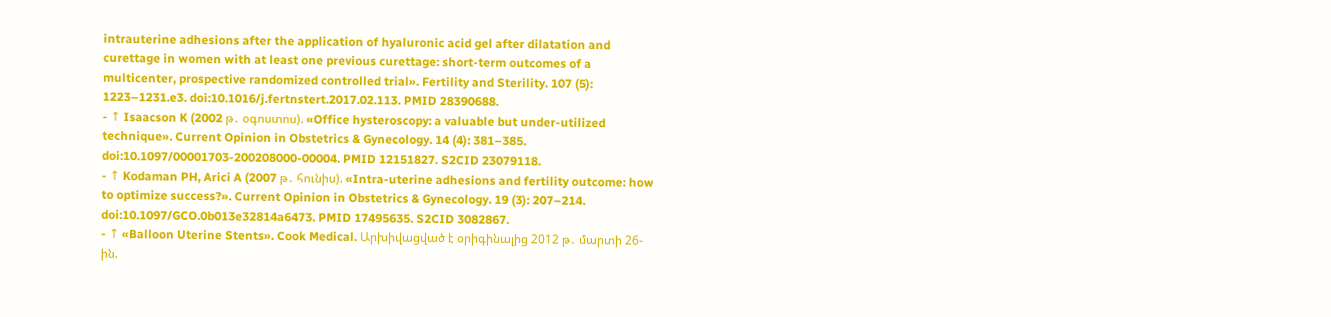intrauterine adhesions after the application of hyaluronic acid gel after dilatation and curettage in women with at least one previous curettage: short-term outcomes of a multicenter, prospective randomized controlled trial». Fertility and Sterility. 107 (5): 1223–1231.e3. doi:10.1016/j.fertnstert.2017.02.113. PMID 28390688.
- ↑ Isaacson K (2002 թ․ օգոստոս). «Office hysteroscopy: a valuable but under-utilized technique». Current Opinion in Obstetrics & Gynecology. 14 (4): 381–385. doi:10.1097/00001703-200208000-00004. PMID 12151827. S2CID 23079118.
- ↑ Kodaman PH, Arici A (2007 թ․ հունիս). «Intra-uterine adhesions and fertility outcome: how to optimize success?». Current Opinion in Obstetrics & Gynecology. 19 (3): 207–214. doi:10.1097/GCO.0b013e32814a6473. PMID 17495635. S2CID 3082867.
- ↑ «Balloon Uterine Stents». Cook Medical. Արխիվացված է օրիգինալից 2012 թ․ մարտի 26-ին.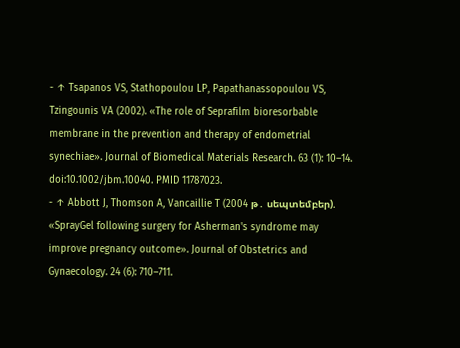- ↑ Tsapanos VS, Stathopoulou LP, Papathanassopoulou VS, Tzingounis VA (2002). «The role of Seprafilm bioresorbable membrane in the prevention and therapy of endometrial synechiae». Journal of Biomedical Materials Research. 63 (1): 10–14. doi:10.1002/jbm.10040. PMID 11787023.
- ↑ Abbott J, Thomson A, Vancaillie T (2004 թ․ սեպտեմբեր). «SprayGel following surgery for Asherman's syndrome may improve pregnancy outcome». Journal of Obstetrics and Gynaecology. 24 (6): 710–711.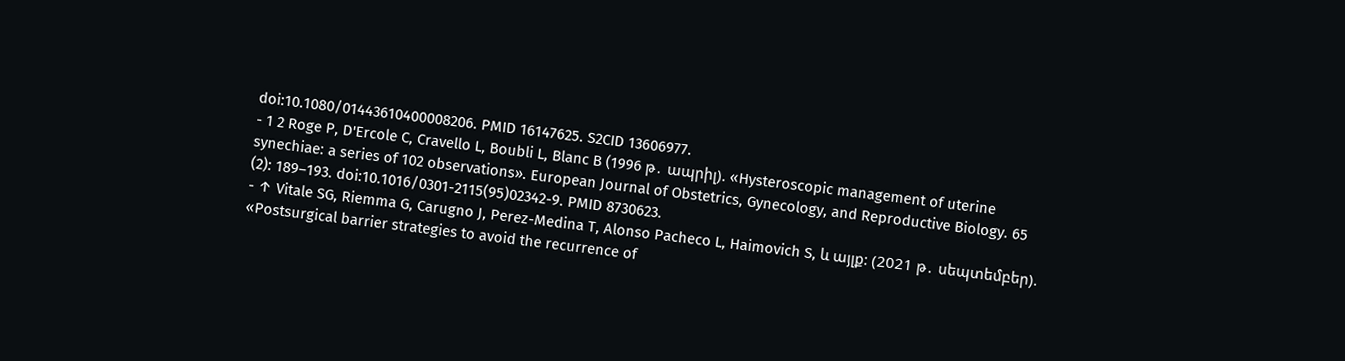doi:10.1080/01443610400008206. PMID 16147625. S2CID 13606977.
- 1 2 Roge P, D'Ercole C, Cravello L, Boubli L, Blanc B (1996 թ․ ապրիլ). «Hysteroscopic management of uterine synechiae: a series of 102 observations». European Journal of Obstetrics, Gynecology, and Reproductive Biology. 65 (2): 189–193. doi:10.1016/0301-2115(95)02342-9. PMID 8730623.
- ↑ Vitale SG, Riemma G, Carugno J, Perez-Medina T, Alonso Pacheco L, Haimovich S, և այլք: (2021 թ․ սեպտեմբեր). «Postsurgical barrier strategies to avoid the recurrence of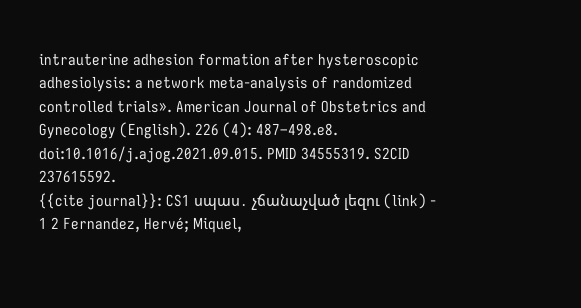intrauterine adhesion formation after hysteroscopic adhesiolysis: a network meta-analysis of randomized controlled trials». American Journal of Obstetrics and Gynecology (English). 226 (4): 487–498.e8. doi:10.1016/j.ajog.2021.09.015. PMID 34555319. S2CID 237615592.
{{cite journal}}: CS1 սպաս․ չճանաչված լեզու (link) - 1 2 Fernandez, Hervé; Miquel,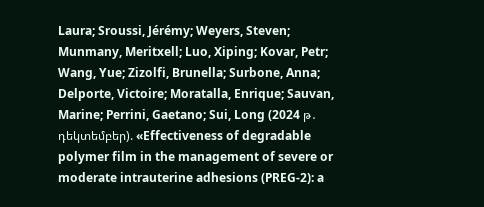Laura; Sroussi, Jérémy; Weyers, Steven; Munmany, Meritxell; Luo, Xiping; Kovar, Petr; Wang, Yue; Zizolfi, Brunella; Surbone, Anna; Delporte, Victoire; Moratalla, Enrique; Sauvan, Marine; Perrini, Gaetano; Sui, Long (2024 թ․ դեկտեմբեր). «Effectiveness of degradable polymer film in the management of severe or moderate intrauterine adhesions (PREG-2): a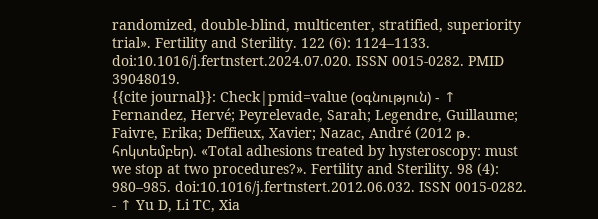randomized, double-blind, multicenter, stratified, superiority trial». Fertility and Sterility. 122 (6): 1124–1133. doi:10.1016/j.fertnstert.2024.07.020. ISSN 0015-0282. PMID 39048019.
{{cite journal}}: Check|pmid=value (օգնություն) - ↑ Fernandez, Hervé; Peyrelevade, Sarah; Legendre, Guillaume; Faivre, Erika; Deffieux, Xavier; Nazac, André (2012 թ․ հոկտեմբեր). «Total adhesions treated by hysteroscopy: must we stop at two procedures?». Fertility and Sterility. 98 (4): 980–985. doi:10.1016/j.fertnstert.2012.06.032. ISSN 0015-0282.
- ↑ Yu D, Li TC, Xia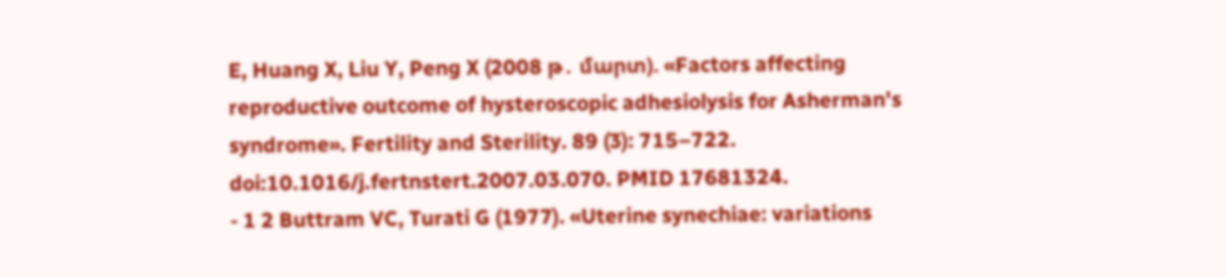E, Huang X, Liu Y, Peng X (2008 թ․ մարտ). «Factors affecting reproductive outcome of hysteroscopic adhesiolysis for Asherman's syndrome». Fertility and Sterility. 89 (3): 715–722. doi:10.1016/j.fertnstert.2007.03.070. PMID 17681324.
- 1 2 Buttram VC, Turati G (1977). «Uterine synechiae: variations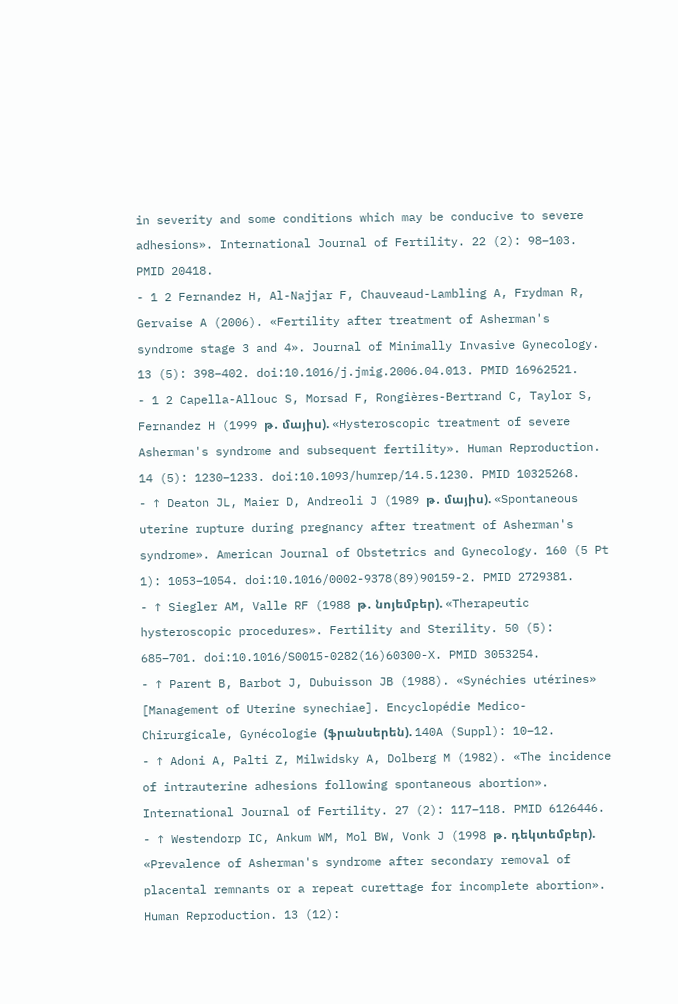in severity and some conditions which may be conducive to severe adhesions». International Journal of Fertility. 22 (2): 98–103. PMID 20418.
- 1 2 Fernandez H, Al-Najjar F, Chauveaud-Lambling A, Frydman R, Gervaise A (2006). «Fertility after treatment of Asherman's syndrome stage 3 and 4». Journal of Minimally Invasive Gynecology. 13 (5): 398–402. doi:10.1016/j.jmig.2006.04.013. PMID 16962521.
- 1 2 Capella-Allouc S, Morsad F, Rongières-Bertrand C, Taylor S, Fernandez H (1999 թ․ մայիս). «Hysteroscopic treatment of severe Asherman's syndrome and subsequent fertility». Human Reproduction. 14 (5): 1230–1233. doi:10.1093/humrep/14.5.1230. PMID 10325268.
- ↑ Deaton JL, Maier D, Andreoli J (1989 թ․ մայիս). «Spontaneous uterine rupture during pregnancy after treatment of Asherman's syndrome». American Journal of Obstetrics and Gynecology. 160 (5 Pt 1): 1053–1054. doi:10.1016/0002-9378(89)90159-2. PMID 2729381.
- ↑ Siegler AM, Valle RF (1988 թ․ նոյեմբեր). «Therapeutic hysteroscopic procedures». Fertility and Sterility. 50 (5): 685–701. doi:10.1016/S0015-0282(16)60300-X. PMID 3053254.
- ↑ Parent B, Barbot J, Dubuisson JB (1988). «Synéchies utérines» [Management of Uterine synechiae]. Encyclopédie Medico-Chirurgicale, Gynécologie (ֆրանսերեն). 140A (Suppl): 10–12.
- ↑ Adoni A, Palti Z, Milwidsky A, Dolberg M (1982). «The incidence of intrauterine adhesions following spontaneous abortion». International Journal of Fertility. 27 (2): 117–118. PMID 6126446.
- ↑ Westendorp IC, Ankum WM, Mol BW, Vonk J (1998 թ․ դեկտեմբեր). «Prevalence of Asherman's syndrome after secondary removal of placental remnants or a repeat curettage for incomplete abortion». Human Reproduction. 13 (12):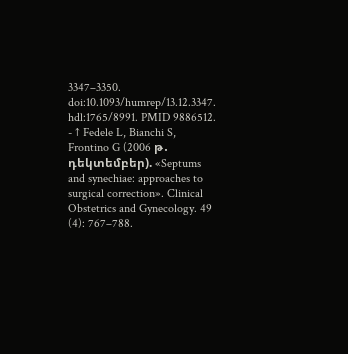3347–3350. doi:10.1093/humrep/13.12.3347. hdl:1765/8991. PMID 9886512.
- ↑ Fedele L, Bianchi S, Frontino G (2006 թ․ դեկտեմբեր). «Septums and synechiae: approaches to surgical correction». Clinical Obstetrics and Gynecology. 49 (4): 767–788.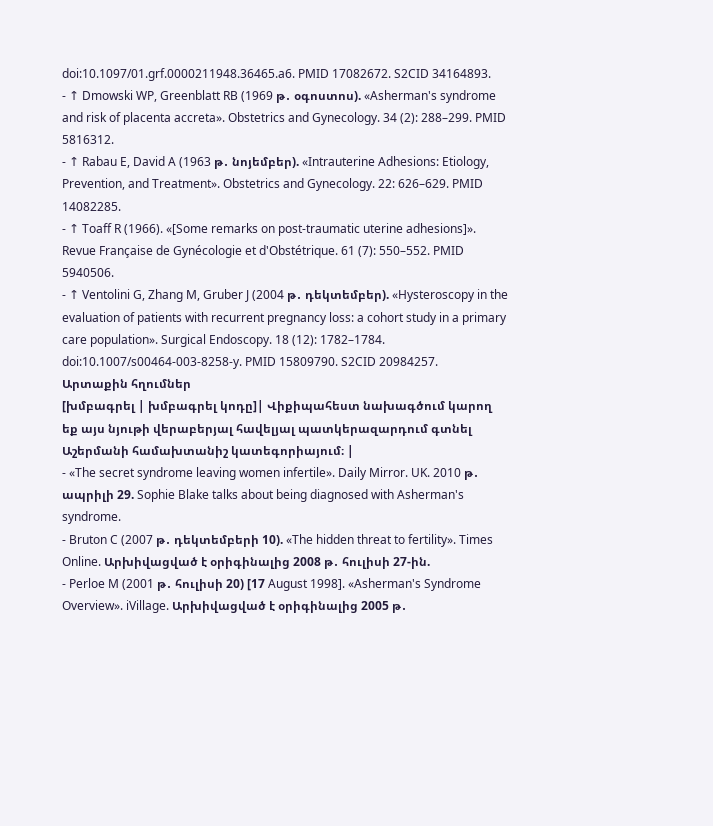doi:10.1097/01.grf.0000211948.36465.a6. PMID 17082672. S2CID 34164893.
- ↑ Dmowski WP, Greenblatt RB (1969 թ․ օգոստոս). «Asherman's syndrome and risk of placenta accreta». Obstetrics and Gynecology. 34 (2): 288–299. PMID 5816312.
- ↑ Rabau E, David A (1963 թ․ նոյեմբեր). «Intrauterine Adhesions: Etiology, Prevention, and Treatment». Obstetrics and Gynecology. 22: 626–629. PMID 14082285.
- ↑ Toaff R (1966). «[Some remarks on post-traumatic uterine adhesions]». Revue Française de Gynécologie et d'Obstétrique. 61 (7): 550–552. PMID 5940506.
- ↑ Ventolini G, Zhang M, Gruber J (2004 թ․ դեկտեմբեր). «Hysteroscopy in the evaluation of patients with recurrent pregnancy loss: a cohort study in a primary care population». Surgical Endoscopy. 18 (12): 1782–1784. doi:10.1007/s00464-003-8258-y. PMID 15809790. S2CID 20984257.
Արտաքին հղումներ
[խմբագրել | խմբագրել կոդը]| Վիքիպահեստ նախագծում կարող եք այս նյութի վերաբերյալ հավելյալ պատկերազարդում գտնել Աշերմանի համախտանիշ կատեգորիայում։ |
- «The secret syndrome leaving women infertile». Daily Mirror. UK. 2010 թ․ ապրիլի 29. Sophie Blake talks about being diagnosed with Asherman's syndrome.
- Bruton C (2007 թ․ դեկտեմբերի 10). «The hidden threat to fertility». Times Online. Արխիվացված է օրիգինալից 2008 թ․ հուլիսի 27-ին.
- Perloe M (2001 թ․ հուլիսի 20) [17 August 1998]. «Asherman's Syndrome Overview». iVillage. Արխիվացված է օրիգինալից 2005 թ․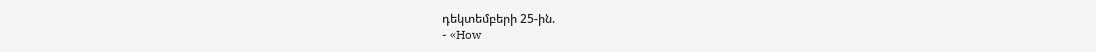դեկտեմբերի 25-ին.
- «How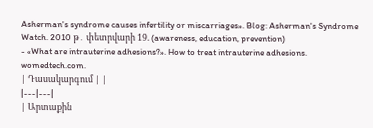Asherman's syndrome causes infertility or miscarriages». Blog: Asherman's Syndrome Watch. 2010 թ․ փետրվարի 19. (awareness, education, prevention)
- «What are intrauterine adhesions?». How to treat intrauterine adhesions. womedtech.com.
| Դասակարգում | |
|---|---|
| Արտաքին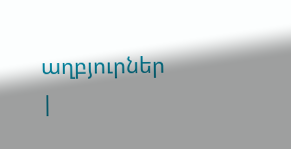աղբյուրներ |